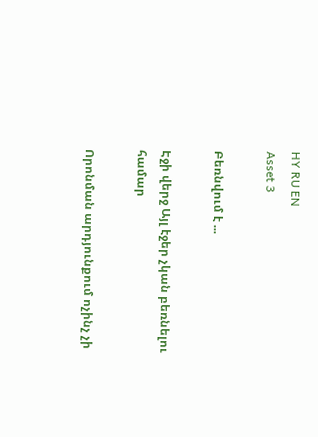HY RU EN
Asset 3

Բեռնվում է ...

Էջի վերջ Այլ էջեր չկան բեռնելու համար

Որոնման արդյունքում ոչինչ չի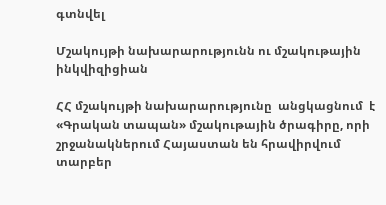գտնվել

Մշակույթի նախարարությունն ու մշակութային ինկվիզիցիան

ՀՀ մշակույթի նախարարությունը  անցկացնում  է  «Գրական տապան» մշակութային ծրագիրը, որի շրջանակներում Հայաստան են հրավիրվում տարբեր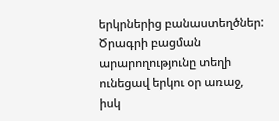երկրներից բանաստեղծներ: Ծրագրի բացման արարողությունը տեղի ունեցավ երկու օր առաջ, իսկ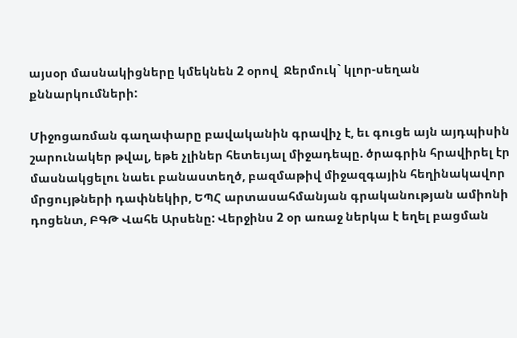այսօր մասնակիցները կմեկնեն 2 օրով  Ջերմուկ` կլոր-սեղան քննարկումների:

Միջոցառման գաղափարը բավականին գրավիչ է, եւ գուցե այն այդպիսին շարունակեր թվալ, եթե չլիներ հետեւյալ միջադեպը. ծրագրին հրավիրել էր մասնակցելու նաեւ բանաստեղծ, բազմաթիվ միջազգային հեղինակավոր մրցույթների դափնեկիր, ԵՊՀ արտասահմանյան գրականության ամիոնի դոցենտ, ԲԳԹ Վահե Արսենը: Վերջինս 2 օր առաջ ներկա է եղել բացման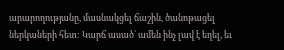արարողությանը, մասնակցել ճաշին, ծանոթացել ներկաների հետ: Կարճ ասած` ամեն ինչ լավ է եղել, եւ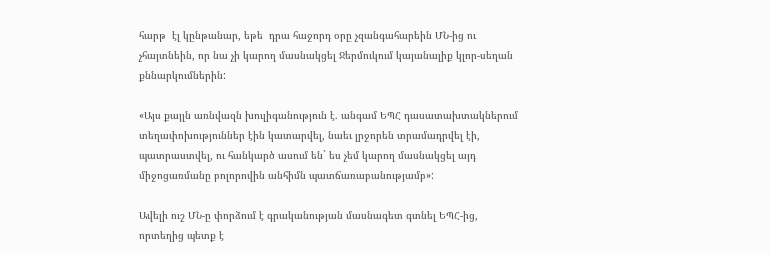հարթ  էլ կընթանար, եթե  դրա հաջորդ օրը չզանգահարեին ՄՆ-ից ու չհայտնեին, որ նա չի կարող մասնակցել Ջերմուկում կայանալիք կլոր-սեղան քննարկումներին:

«Այս քայլն առնվազն խուլիգանություն է. անգամ ԵՊՀ դասատախտակներում  տեղափոխություններ էին կատարվել, նաեւ լրջորեն տրամադրվել էի, պատրաստվել, ու հանկարծ ասում են` ես չեմ կարող մասնակցել այդ միջոցառմանը բոլորովին անհիմն պատճառաբանությամբ»:

Ավելի ուշ ՄՆ-ը փորձում է գրականության մասնագետ գտնել ԵՊՀ-ից, որտեղից պետք է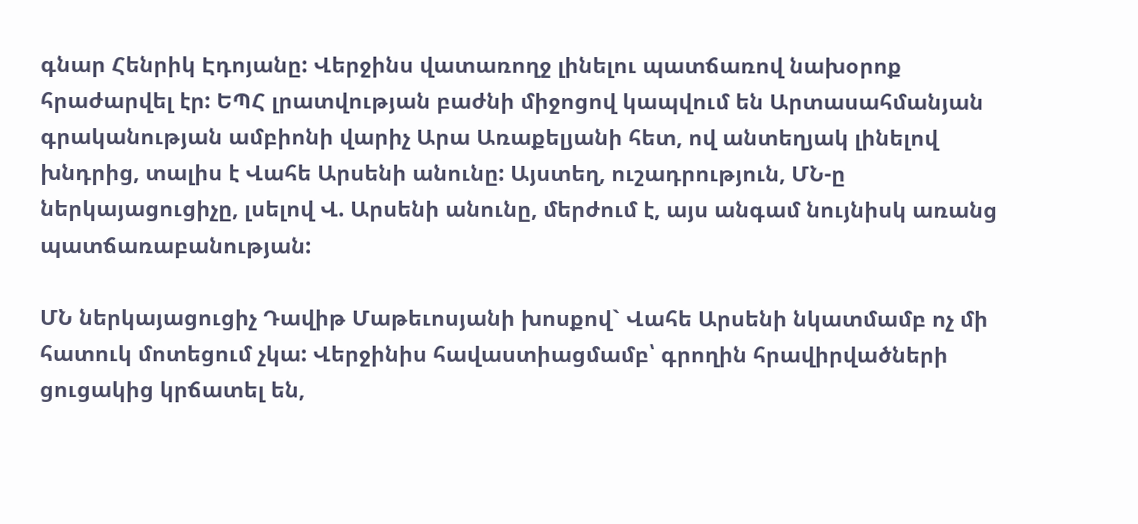գնար Հենրիկ Էդոյանը: Վերջինս վատառողջ լինելու պատճառով նախօրոք  հրաժարվել էր: ԵՊՀ լրատվության բաժնի միջոցով կապվում են Արտասահմանյան գրականության ամբիոնի վարիչ Արա Առաքելյանի հետ, ով անտեղյակ լինելով խնդրից, տալիս է Վահե Արսենի անունը: Այստեղ, ուշադրություն, ՄՆ-ը ներկայացուցիչը, լսելով Վ. Արսենի անունը, մերժում է, այս անգամ նույնիսկ առանց պատճառաբանության:

ՄՆ ներկայացուցիչ Դավիթ Մաթեւոսյանի խոսքով` Վահե Արսենի նկատմամբ ոչ մի հատուկ մոտեցում չկա: Վերջինիս հավաստիացմամբ՝ գրողին հրավիրվածների ցուցակից կրճատել են,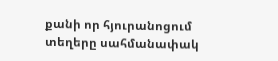քանի որ հյուրանոցում տեղերը սահմանափակ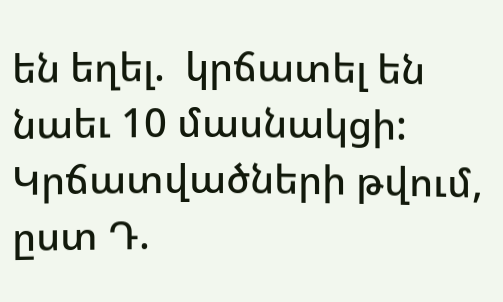են եղել.  կրճատել են նաեւ 10 մասնակցի: Կրճատվածների թվում, ըստ Դ.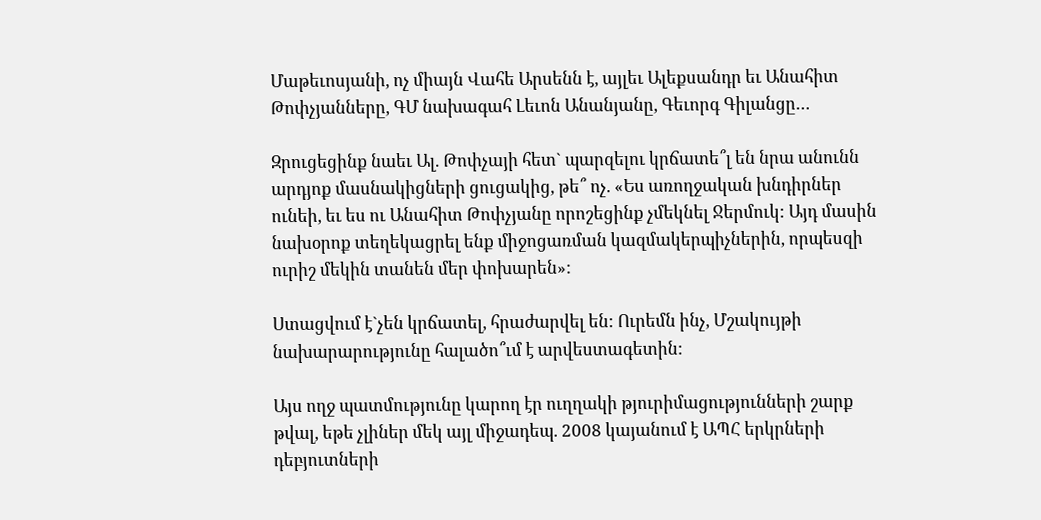Մաթեւոսյանի, ոչ միայն Վահե Արսենն է, այլեւ Ալեքսանդր եւ Անահիտ Թոփչյանները, ԳՄ նախագահ Լեւոն Անանյանը, Գեւորգ Գիլանցը…

Զրուցեցինք նաեւ Ալ. Թոփչայի հետ` պարզելու կրճատե՞լ են նրա անունն արդյոք մասնակիցների ցուցակից, թե՞ ոչ. «Ես առողջական խնդիրներ ունեի, եւ ես ու Անահիտ Թոփչյանը որոշեցինք չմեկնել Ջերմուկ: Այդ մասին նախօրոք տեղեկացրել ենք միջոցառման կազմակերպիչներին, որպեսզի ուրիշ մեկին տանեն մեր փոխարեն»:

Ստացվում է`չեն կրճատել, հրաժարվել են: Ուրեմն ինչ, Մշակույթի նախարարությունը հալածո՞ւմ է արվեստագետին:

Այս ողջ պատմությունը կարող էր ուղղակի թյուրիմացությունների շարք թվալ, եթե չլիներ մեկ այլ միջադեպ. 2008 կայանում է ԱՊՀ երկրների դեբյուտների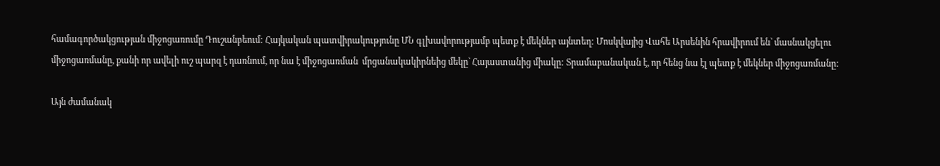համագործակցության միջոցառումը Դուշանբեում: Հայկական պատվիրակությունը ՄՆ գլխավորությամբ պետք է մեկներ այնտեղ: Մոսկվայից Վահե Արսենին հրավիրում են` մասնակցելու միջոցառմանը, քանի որ ավելի ուշ պարզ է դառնում, որ նա է միջոցառման  մրցանակակիրնեից մեկը` Հայաստանից միակը: Տրամաբանական է, որ հենց նա էլ պետք է մեկներ միջոցառմանը:

Այն ժամանակ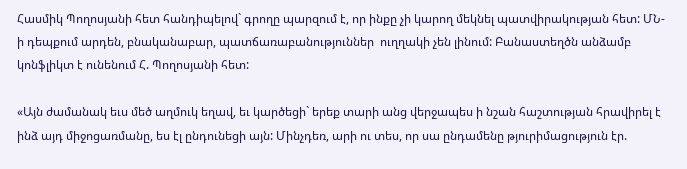Հասմիկ Պողոսյանի հետ հանդիպելով` գրողը պարզում է, որ ինքը չի կարող մեկնել պատվիրակության հետ: ՄՆ-ի դեպքում արդեն, բնականաբար, պատճառաբանություններ  ուղղակի չեն լինում: Բանաստեղծն անձամբ կոնֆլիկտ է ունենում Հ. Պողոսյանի հետ:

«Այն ժամանակ եւս մեծ աղմուկ եղավ, եւ կարծեցի` երեք տարի անց վերջապես ի նշան հաշտության հրավիրել է ինձ այդ միջոցառմանը, ես էլ ընդունեցի այն: Մինչդեռ, արի ու տես, որ սա ընդամենը թյուրիմացություն էր.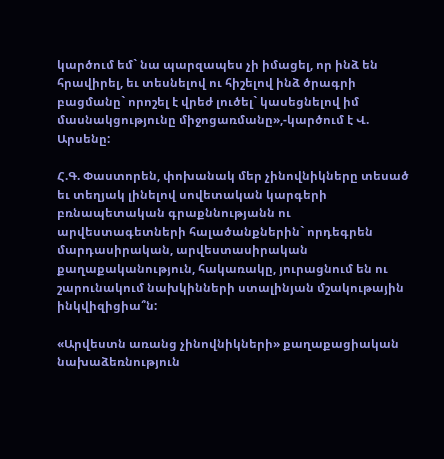կարծում եմ` նա պարզապես չի իմացել, որ ինձ են հրավիրել, եւ տեսնելով ու հիշելով ինձ ծրագրի բացմանը` որոշել է վրեժ լուծել` կասեցնելով իմ մասնակցությունը միջոցառմանը»,-կարծում է Վ. Արսենը:

Հ.Գ. Փաստորեն, փոխանակ մեր չինովնիկները տեսած եւ տեղյակ լինելով սովետական կարգերի բռնապետական գրաքննությանն ու արվեստագետների հալածանքներին` որդեգրեն մարդասիրական, արվեստասիրական  քաղաքականություն, հակառակը, յուրացնում են ու շարունակում նախկինների ստալինյան մշակութային ինկվիզիցիա՞ն:

«Արվեստն առանց չինովնիկների» քաղաքացիական նախաձեռնություն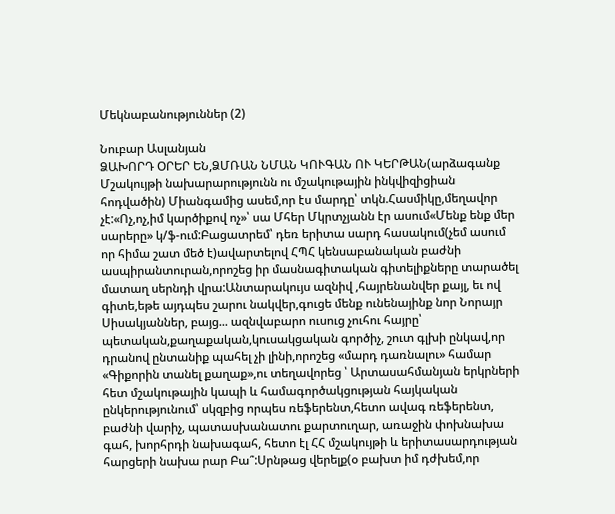Մեկնաբանություններ (2)

Նուբար Ասլանյան
ՁԱԽՈՐԴ ՕՐԵՐ ԵՆ,ՁՄՌԱՆ ՆՄԱՆ ԿՈՒԳԱՆ ՈՒ ԿԵՐԹԱՆ(արձագանք Մշակույթի նախարարությունն ու մշակութային ինկվիզիցիան հոդվածին) Միանգամից ասեմ,որ էս մարդը՝ տկն.Հասմիկը,մեղավոր չէ:«Ոչ,ոչ,իմ կարծիքով ոչ»՝ սա Մհեր Մկրտչյանն էր ասում«Մենք ենք մեր սարերը» կ/ֆ-ում:Բացատրեմ՝ դեռ երիտա սարդ հասակում(չեմ ասում որ հիմա շատ մեծ է)ավարտելով ՀՊՀ կենսաբանական բաժնի ասպիրանտուրան,որոշեց իր մասնագիտական գիտելիքները տարածել մատաղ սերնդի վրա:Անտարակույս ազնիվ ,հայրենանվեր քայլ, եւ ով գիտե,եթե այդպես շարու նակվեր,գուցե մենք ունենայինք նոր Նորայր Սիսակյաններ, բայց... ազնվաբարո ուսուց չուհու հայրը՝ պետական,քաղաքական,կուսակցական գործիչ, շուտ գլխի ընկավ,որ դրանով ընտանիք պահել չի լինի,որոշեց «մարդ դառնալու» համար «Գիքորին տանել քաղաք»,ու տեղավորեց ՝ Արտասահմանյան երկրների հետ մշակութային կապի և համագործակցության հայկական ընկերությունում՝ սկզբից որպես ռեֆերենտ,հետո ավագ ռեֆերենտ, բաժնի վարիչ, պատասխանատու քարտուղար, առաջին փոխնախա գահ, խորհրդի նախագահ, հետո էլ ՀՀ մշակույթի և երիտասարդության հարցերի նախա րար Բա՞:Սրնթաց վերելք(օ բախտ իմ դժխեմ,որ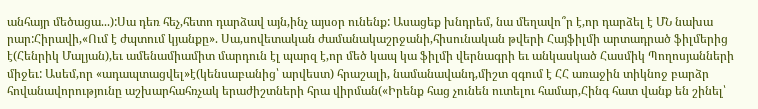անհայր մեծացա...):Սա դեռ հեչ,հետո դարձավ այն,ինչ այսօր ունենք: Ասացեք խնդրեմ, նա մեղավո՞ր է,որ դարձել է ՄՆ նախա րար:Հիրավի,«Ում է ժպտում կյանքը». Սա,սովետական ժամանակաշրջանի,հիսունական թվերի Հայֆիլմի արտադրած ֆիլմերից է(Հենրիկ Մալյան),եւ ամենամիամիտ մարդուն էլ պարզ է,որ մեծ կապ կա ֆիլմի վերնագրի եւ անկասկած Հասմիկ Պողոսյանների միջեւ: Ասեմ,որ «ադապտացվել»է(կենսաբանից՝ արվեստ) հրաշալի, նամանավանդ,միշտ զգում է ՀՀ առաջին տիկնոջ բարձր հովանավորությունը աշխարհահռչակ երաժիշտների հրա վիրման(«Իրենք հաց չունեն ուտելու համար,Հինգ հատ վանք են շինել՝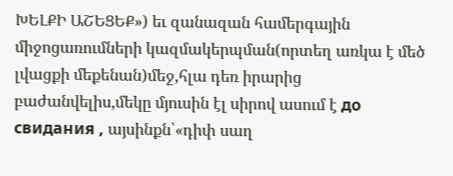ԽԵԼՔԻ ԱՇԵՑԵՔ») եւ զանազան համերգային միջոցառումների կազմակերպման(որտեղ առկա է մեծ լվացքի մեքենան)մեջ,հլա դեռ իրարից բաժանվելիս,մեկը մյուսին էլ սիրով ասում է до свидания , այսինքն՝«դիփ սաղ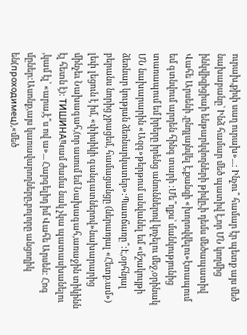ուրախ,քիփ սաղ ուրախ»...: Ինչու՞ համար էր պետք այս մեծ նախաբանը՝ Ինձ համար մեծ պատիվ է,որ ՄՆ կողմից ինկվիզիցիաի ենթարկվողների թիվը,ի դեմս մեծապատիվ Վահե Արսենի ,ընդլայնվել է,քանզի «խորովվելու»էտապում եմ գտնվում արդեն հինգ տարի :Մե՞ղքս՝ մանկությունից տառապում եմ իրերը իրենց անուններով կոչելու մեջ,օրինակ ՄՆ նախարարին «Ազգ»թերթում անվանել եմ «մշակույթի ձեռնար կության ձեռնարկատեր»:Պատճառը՞:Է,օրհնյալ բերանս նորից չբացեմ, համացանցը (ներառյալ «Հետք.ամ») լեփ լեցուն է իմ, «փիսիկի գանգատներով»նախարարից մինչեւ Նախագահ,(որ ասում եմ Նախագահ,առաջին տիկինն էլ հետն է): ТИШИНА!Կամ ժամա նակ չկա պատասխանելու ,կամ էլ՝ «արա,է՞ս ով ա»... Հարգելիդ իմ Վահե Արսեն: Հոգ մըներ:Ասոնք,այս կառավարողները,բոլորը անցողիկ են(проходимец),«մեծ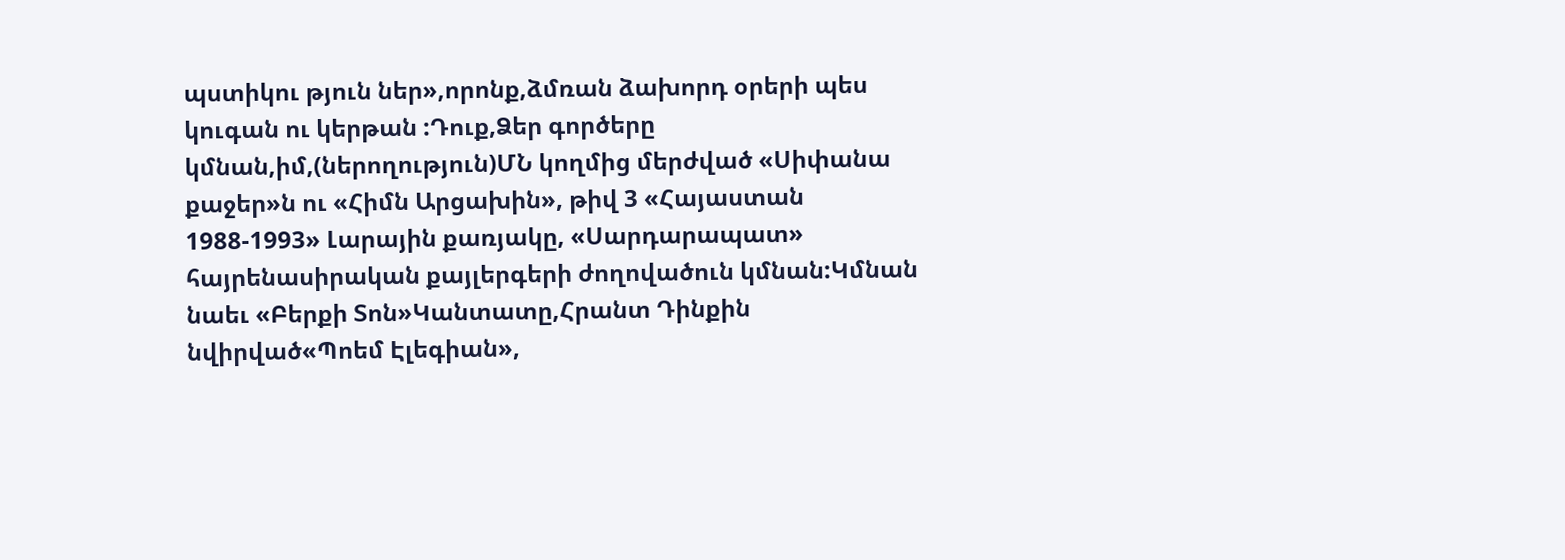պստիկու թյուն ներ»,որոնք,ձմռան ձախորդ օրերի պես կուգան ու կերթան :Դուք,Ձեր գործերը կմնան,իմ,(ներողություն)ՄՆ կողմից մերժված «Սիփանա քաջեր»ն ու «Հիմն Արցախին», թիվ 3 «Հայաստան 1988-1993» Լարային քառյակը, «Սարդարապատ» հայրենասիրական քայլերգերի ժողովածուն կմնան:Կմնան նաեւ «Բերքի Տոն»Կանտատը,Հրանտ Դինքին նվիրված«Պոեմ Էլեգիան»,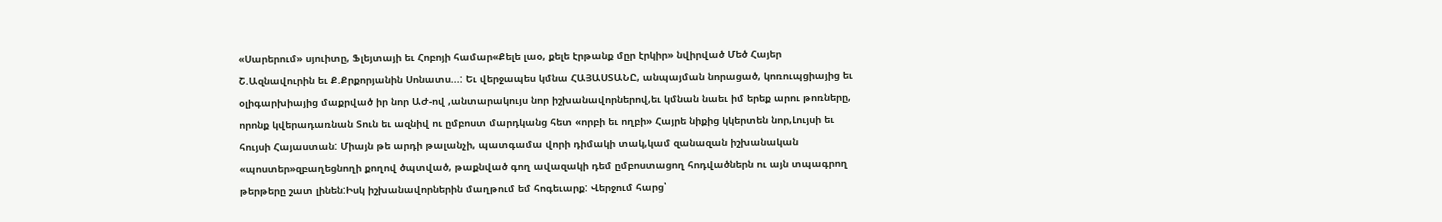«Սարերում» սյուիտը, Ֆլեյտայի եւ Հոբոյի համար«Քելե լաօ, քելե էրթանք մըր էրկիր» նվիրված Մեծ Հայեր Շ.Ազնավուրին եւ Ք.Քրքորյանին Սոնատս...: Եւ վերջապես կմնա ՀԱՅԱՍՏԱՆԸ, անպայման նորացած, կոռուպցիայից եւ օլիգարխիայից մաքրված իր նոր ԱԺ-ով ,անտարակույս նոր իշխանավորներով,եւ կմնան նաեւ իմ երեք արու թոռները, որոնք կվերադառնան Տուն եւ ազնիվ ու ըմբոստ մարդկանց հետ «որբի եւ ողբի» Հայրե նիքից կկերտեն նոր,Լույսի եւ հույսի Հայաստան: Միայն թե արդի թալանչի, պատգամա վորի դիմակի տակ,կամ զանազան իշխանական «պոստեր»զբաղեցնողի քողով ծպտված, թաքնված գող ավազակի դեմ ըմբոստացող հոդվածներն ու այն տպագրող թերթերը շատ լինեն:Իսկ իշխանավորներին մաղթում եմ հոգեւարք: Վերջում հարց՝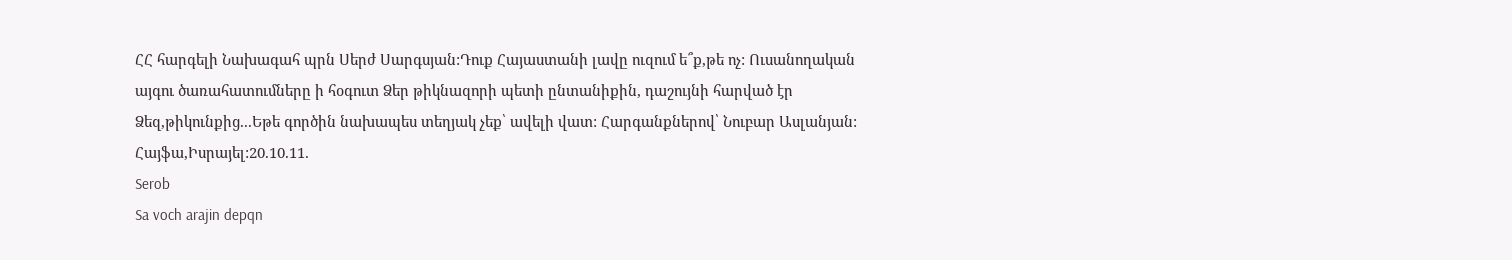ՀՀ հարգելի Նախագահ պրն Սերժ Սարգսյան:Դուք Հայաստանի լավը ուզում ե՞ք,թե ոչ: Ուսանողական այգու ծառահատումները ի հօգուտ Ձեր թիկնազորի պետի ընտանիքին, դաշույնի հարված էր Ձեզ,թիկունքից...Եթե գործին նախապես տեղյակ չեք՝ ավելի վատ: Հարգանքներով՝ Նուբար Ասլանյան: Հայֆա,Իսրայել:20.10.11.
Serob
Sa voch arajin depqn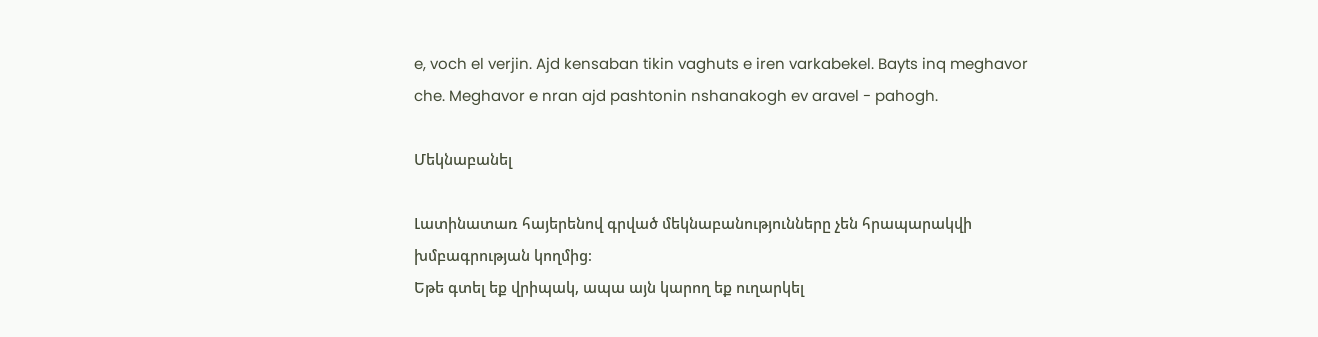e, voch el verjin. Ajd kensaban tikin vaghuts e iren varkabekel. Bayts inq meghavor che. Meghavor e nran ajd pashtonin nshanakogh ev aravel - pahogh.

Մեկնաբանել

Լատինատառ հայերենով գրված մեկնաբանությունները չեն հրապարակվի խմբագրության կողմից։
Եթե գտել եք վրիպակ, ապա այն կարող եք ուղարկել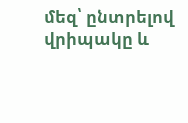մեզ՝ ընտրելով վրիպակը և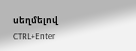սեղմելով CTRL+Enter